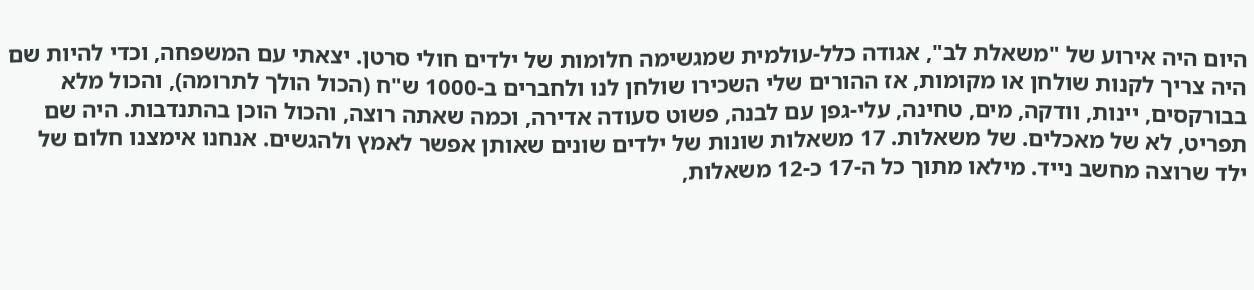היום היה אירוע של "משאלת לב", אגודה כלל-עולמית שמגשימה חלומות של ילדים חולי סרטן. יצאתי עם המשפחה, וכדי להיות שם היה צריך לקנות שולחן או מקומות, אז ההורים שלי השכירו שולחן לנו ולחברים ב-1000 ש"ח (הכול הולך לתרומה), והכול מלא בבורקסים, יינות, וודקה, מים, טחינה, עלי-גפן עם לבנה, פשוט סעודה אדירה, וכמה שאתה רוצה, והכול הוכן בהתנדבות. היה שם תפריט, לא של מאכלים. של משאלות. 17 משאלות שונות של ילדים שונים שאותן אפשר לאמץ ולהגשים. אנחנו אימצנו חלום של ילד שרוצה מחשב נייד. מילאו מתוך כל ה-17 כ-12 משאלות,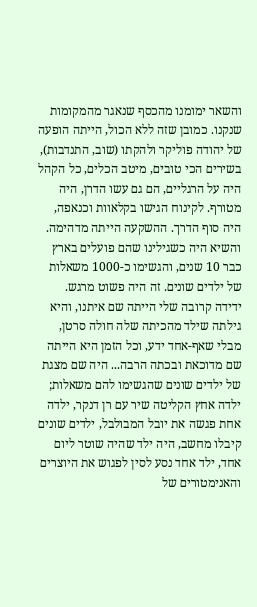והשאר ימומנו מהכסף שנאגר מהמקומות שנקנו. כמובן שזה ללא הכול, הייתה הופעה של יהודה פוליקר ולהקתו (שוב, התנדבות), בשירים הכי טובים, מיטב הכלים, כל הקהל היה על הרגליים, הם גם עשו הדרן, היה מטורף. לקינוח הגישו בקלאוות וכנאפה, היה סוף הדרך. ההשקעה הייתה מדהימה. והשיא היה כשגילינו שהם פועלים בארץ כבר 10 שנים, והגשימו כ-1000 משאלות של ילדים שונים. זה היה פשוט מרגש. ידידה קרובה שלי הייתה שם איתנו, והיא גילתה שילד מהכיתה שלה חולה סרטן, מבלי שאף-אחד ידע, וכל הזמן היא הייתה שם מדוכאת ובכתה הרבה... היה שם מצגת של ילדים שונים שהגשימו להם משאלות; ילדה אחץ הקליטה שיר עם רן דנקר, ילדה אחת פגשה את יובל המבולבל, ילדים שונים קיבלו מחשב, היה ילד שהיה שוטר ליום אחד, ילד אחד נסע לסין לפגוש את היוצרים והאנימטורים של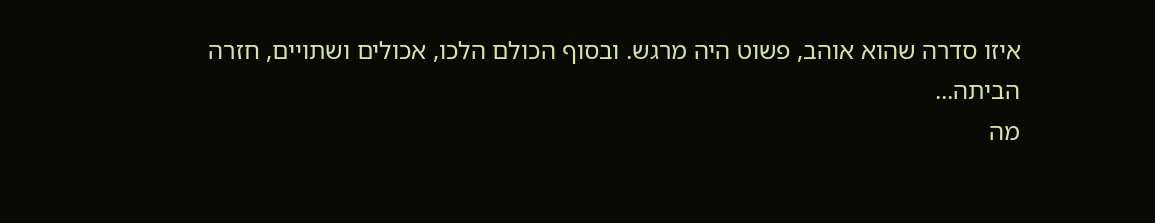איזו סדרה שהוא אוהב, פשוט היה מרגש. ובסוף הכולם הלכו, אכולים ושתויים, חזרה הביתה...
מה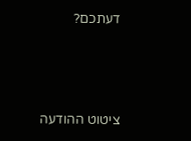דעתכם?





ציטוט ההודעה